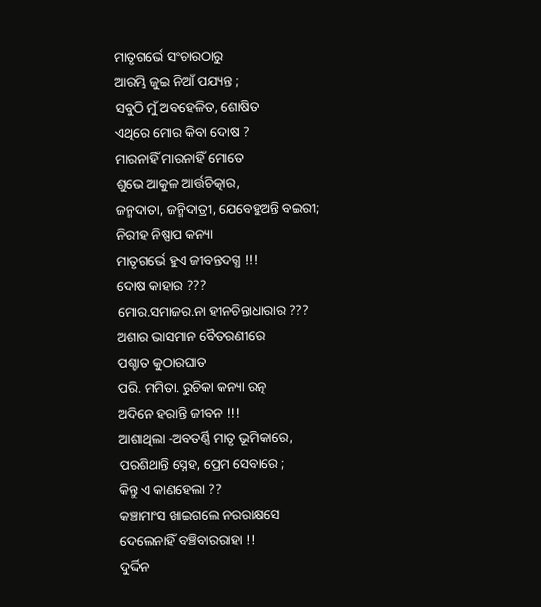ମାତୃଗର୍ଭେ ସଂଚାରଠାରୁ
ଆରମ୍ଭି ଜୁଇ ନିଆଁ ପଯ୍ୟନ୍ତ ;
ସବୁଠି ମୁଁ ଅବହେଳିତ, ଶୋଷିତ
ଏଥିରେ ମୋର କିବା ଦୋଷ ?
ମାରନାହିଁ ମାରନାହିଁ ମୋତେ
ଶୁଭେ ଆକୁଳ ଆର୍ତ୍ତଚିତ୍କାର,
ଜନ୍ମଦାତା, ଜନ୍ମିଦାତ୍ରୀ, ଯେବେହୁଅନ୍ତି ବଇରୀ;
ନିରୀହ ନିଷ୍ପାପ କନ୍ୟା
ମାତୃଗର୍ଭେ ହୁଏ ଜୀବନ୍ତଦଗ୍ଧ !!!
ଦୋଷ କାହାର ???
ମୋର.ସମାଜର.ନା ହୀନଚିନ୍ତାଧାରାର ???
ଅଶାର ଭାସମାନ ବୈତରଣୀରେ
ପଶ୍ଚାତ କୁଠାରଘାତ
ପରି. ମମିତା. ରୁଚିକା କନ୍ୟା ରତ୍ନ
ଅଦିନେ ହରାନ୍ତି ଜୀବନ !!!
ଆଶାଥିଲା -ଅବତର୍ଣ୍ଣି ମାତୃ ଭୂମିକାରେ,
ପରଶିଥାନ୍ତି ସ୍ନେହ, ପ୍ରେମ ସେବାରେ ;
କିନ୍ତୁ ଏ କାଣହେଲା ??
କଞ୍ଚାମାଂସ ଖାଇଗଲେ ନରରାକ୍ଷସେ
ଦେଲେନାହିଁ ବଞ୍ଚିବାରରାହା !!
ଦୁର୍ଦ୍ଦିନ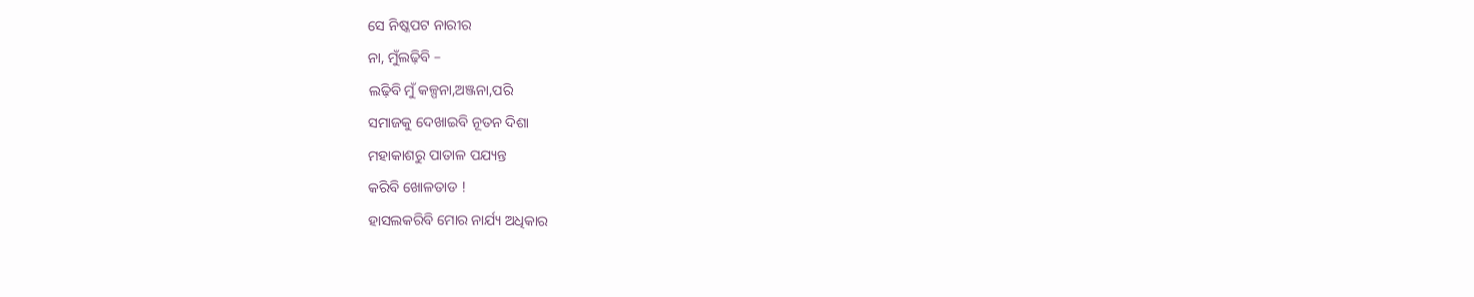ସେ ନିଷ୍କପଟ ନାରୀର
ନା, ମୁଁଲଢ଼ିବି –
ଲଢ଼ିବି ମୁଁ କଳ୍ପନା,ଅଞ୍ଜନା,ପରି
ସମାଜକୁ ଦେଖାଇବି ନୂତନ ଦିଶା
ମହାକାଶରୁ ପାତାଳ ପଯ୍ୟନ୍ତ
କରିବି ଖୋଳତାଡ !
ହାସଲକରିବି ମୋର ନାର୍ଯ୍ୟ ଅଧିକାର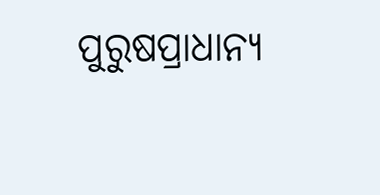ପୁରୁଷପ୍ରାଧାନ୍ୟ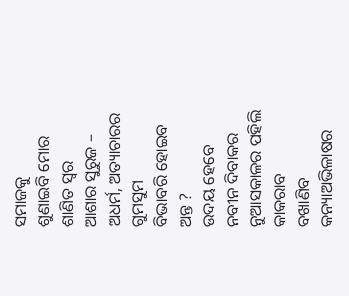ସମାଜକୁ
ଶୁଣାଇବି ମୋର ଶାଣିତ ସ୍ୱର
ଆଶାର ସୁରୁଜ –
ଅଧର୍ମ, ଅତ୍ୟାଚାରର ଗୁମସୁମ
ବିଭାବରି ହୋଇବ ଅନ୍ତ ?
ଉଦୟ ହେବେ ନବୀନ ଦିବାକର
ନୁଆସକାଳର ପହିଲି କାକରାବ
ବଖାଣିବ କନ୍ୟାଅଭିଳାଷର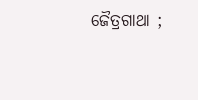ଜୈତ୍ରଗାଥା ;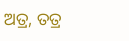ଅତ୍ର, ତତ୍ର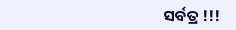ସର୍ବତ୍ର !!!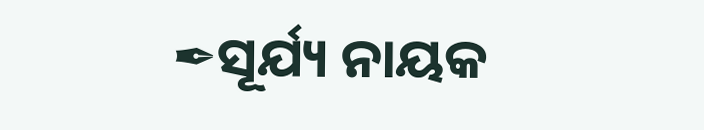✒ସୂର୍ଯ୍ୟ ନାୟକ